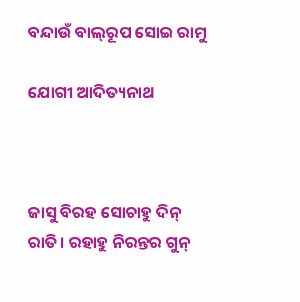ବନ୍ଦାଉଁ ବାଲ୍‌ରୂପ ସୋଇ ରାମୁ

ଯୋଗୀ ଆଦିତ୍ୟନାଥ



ଜାସୁ ବିରହ ସୋଚାହୁ ଦିନ୍‌ ରାତି। ରହାହୁ ନିରନ୍ତର ଗୁନ୍‌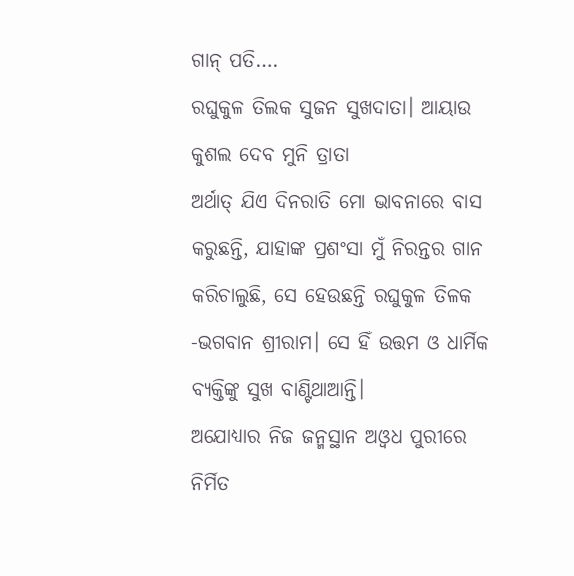ଗାନ୍‌ ପତି….
ରଘୁକୁଳ ତିଲକ ସୁଜନ ସୁଖଦାତା। ଆୟାଉ କୁଶଲ ଦେବ ମୁନି ତ୍ରାତା
ଅର୍ଥାତ୍‌ ଯିଏ ଦିନରାତି ମୋ ଭାବନାରେ ବାସ କରୁଛନ୍ତି, ଯାହାଙ୍କ ପ୍ରଶଂସା ମୁଁ ନିରନ୍ତର ଗାନ କରିଚାଲୁଛି, ସେ ହେଉଛନ୍ତି ରଘୁକୁଳ ତିଳକ -ଭଗବାନ ଶ୍ରୀରାମ। ସେ ହିଁ ଉତ୍ତମ ଓ ଧାର୍ମିକ ବ୍ୟକ୍ତିଙ୍କୁ ସୁଖ ବାଣ୍ଟିଥାଆନ୍ତି।
ଅଯୋଧ୍ୟାର ନିଜ ଜନ୍ମସ୍ଥାନ ଅଓ୍ବଧ ପୁରୀରେ ନିର୍ମିତ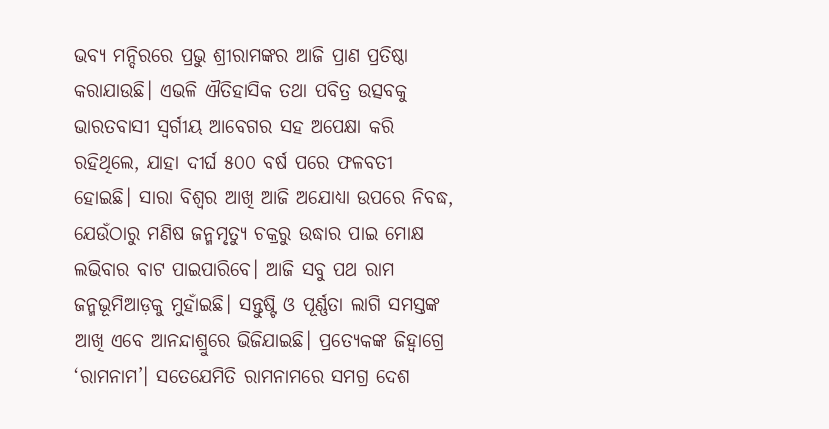ଭବ୍ୟ ମନ୍ଦିରରେ ପ୍ରଭୁ ଶ୍ରୀରାମଙ୍କର ଆଜି ପ୍ରାଣ ପ୍ରତିଷ୍ଠା କରାଯାଉଛି। ଏଭଳି ଐତିହାସିକ ତଥା ପବିତ୍ର ଉତ୍ସବକୁ ଭାରତବାସୀ ସ୍ବର୍ଗୀୟ ଆବେଗର ସହ ଅପେକ୍ଷା କରି ରହିଥିଲେ, ଯାହା ଦୀର୍ଘ ୫୦୦ ବର୍ଷ ପରେ ଫଳବତୀ ହୋଇଛି। ସାରା ବିଶ୍ୱର ଆଖି ଆଜି ଅଯୋଧ୍ୟା ଉପରେ ନିବଦ୍ଧ, ଯେଉଁଠାରୁ ମଣିଷ ଜନ୍ମମୃତ୍ୟୁ ଚକ୍ରରୁ ଉଦ୍ଧାର ପାଇ ମୋକ୍ଷ ଲଭିବାର ବାଟ ପାଇପାରିବେ। ଆଜି ସବୁ ପଥ ରାମ ଜନ୍ମଭୂମିଆଡ଼କୁ ମୁହାଁଇଛି। ସନ୍ତୁଷ୍ଟି ଓ ପୂର୍ଣ୍ଣତା ଲାଗି ସମସ୍ତଙ୍କ ଆଖି ଏବେ ଆନନ୍ଦାଶ୍ରୁରେ ଭିଜିଯାଇଛି। ପ୍ରତ୍ୟେକଙ୍କ ଜିହ୍ବାଗ୍ରେ ‘ରାମନାମ’। ସତେଯେମିତି ରାମନାମରେ ସମଗ୍ର ଦେଶ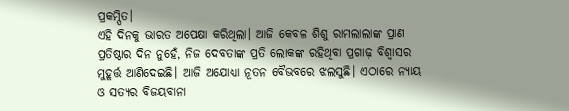ପ୍ରକମ୍ପିତ।
ଏହି ଦିନକୁ ଭାରତ ଅପେକ୍ଷା କରିଥିଲା। ଆଜି କେବଳ ଶିଶୁ ରାମଲାଲାଙ୍କ ପ୍ରାଣ ପ୍ରତିଷ୍ଠାର ଦିନ ନୁହେଁ, ନିଜ ଦେବତାଙ୍କ ପ୍ରତି ଲୋକଙ୍କ ରହିଥିବା ପ୍ରଗାଢ଼ ବିଶ୍ୱାସର ମୁହୂର୍ତ୍ତ ଆଣିଦେଇଛି। ଆଜି ଅଯୋଧ୍ୟା ନୂତନ ବୈଭବରେ ଝଲସୁଛି। ଏଠାରେ ନ୍ୟାୟ ଓ ସତ୍ୟର ବିଜୟବାନା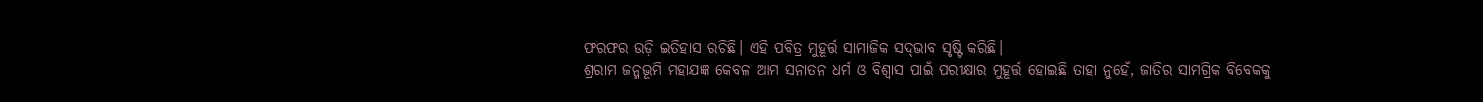ଫରଫର ଉଡ଼ି ଇତିହାସ ରଚିଛି। ଏହି ପବିତ୍ର ମୁହୂର୍ତ୍ତ ସାମାଜିକ ସଦ୍‌ଭାବ ସୃଷ୍ଟି କରିଛି।
ଶ୍ରରାମ ଜନ୍ମଭୂମି ମହାଯଜ୍ଞ କେବଳ ଆମ ସନାତନ ଧର୍ମ ଓ ବିଶ୍ୱାସ ପାଇଁ ପରୀକ୍ଷାର ମୁହୂର୍ତ୍ତ ହୋଇଛି ତାହା ନୁହେଁ, ଜାତିର ସାମଗ୍ରିକ ବିବେକକୁ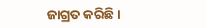ଜାଗ୍ରତ କରିଛି।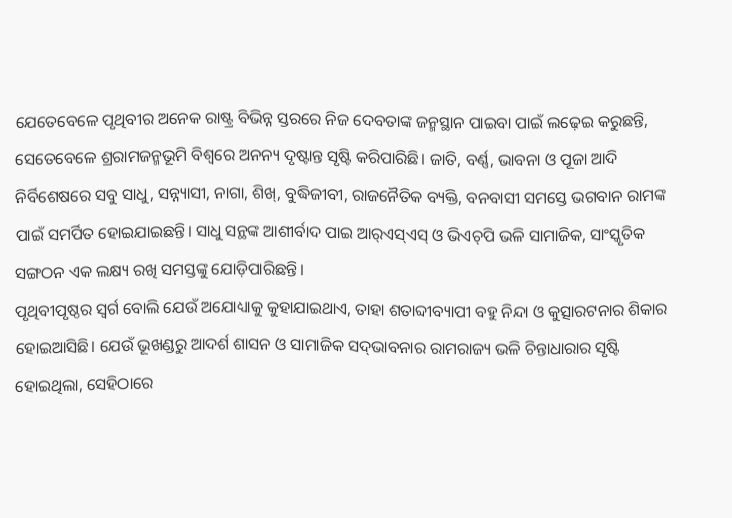ଯେତେବେଳେ ପୃଥିବୀର ଅନେକ ରାଷ୍ଟ୍ର ବିଭିନ୍ନ ସ୍ତରରେ ନିଜ ଦେବତାଙ୍କ ଜନ୍ମସ୍ଥାନ ପାଇବା ପାଇଁ ଲଢ଼େଇ କରୁଛନ୍ତି, ସେତେବେଳେ ଶ୍ରରାମଜନ୍ମଭୂମି ବିଶ୍ୱରେ ଅନନ୍ୟ ଦୃଷ୍ଟାନ୍ତ ସୃଷ୍ଟି କରିପାରିଛି। ଜାତି, ବର୍ଣ୍ଣ, ଭାବନା ଓ ପୂଜା ଆଦି ନିର୍ବିଶେଷରେ ସବୁ ସାଧୁ, ସନ୍ନ୍ୟାସୀ, ନାଗା, ଶିଖ୍‌, ବୁଦ୍ଧିଜୀବୀ, ରାଜନୈତିକ ବ୍ୟକ୍ତି, ବନବାସୀ ସମସ୍ତେ ଭଗବାନ ରାମଙ୍କ ପାଇଁ ସମର୍ପିତ ହୋଇଯାଇଛନ୍ତି। ସାଧୁ ସନ୍ଥଙ୍କ ଆଶୀର୍ବାଦ ପାଇ ଆର୍‌ଏସ୍‌ଏସ୍‌ ଓ ଭିଏଚ୍‌ପି ଭଳି ସାମାଜିକ, ସାଂସ୍କୃତିକ ସଙ୍ଗଠନ ଏକ ଲକ୍ଷ୍ୟ ରଖି ସମସ୍ତଙ୍କୁ ଯୋଡ଼ିପାରିଛନ୍ତି।
ପୃଥିବୀପୃଷ୍ଠର ସ୍ବର୍ଗ ବୋଲି ଯେଉଁ ଅଯୋଧ୍ୟାକୁ କୁହାଯାଇଥାଏ, ତାହା ଶତାବ୍ଦୀବ୍ୟାପୀ ବହୁ ନିନ୍ଦା ଓ କୁତ୍ସାରଟନାର ଶିକାର ହୋଇଆସିଛି। ଯେଉଁ ଭୂଖଣ୍ଡରୁ ଆଦର୍ଶ ଶାସନ ଓ ସାମାଜିକ ସଦ୍‌ଭାବନାର ରାମରାଜ୍ୟ ଭଳି ଚିନ୍ତାଧାରାର ସୃଷ୍ଟି ହୋଇଥିଲା, ସେହିଠାରେ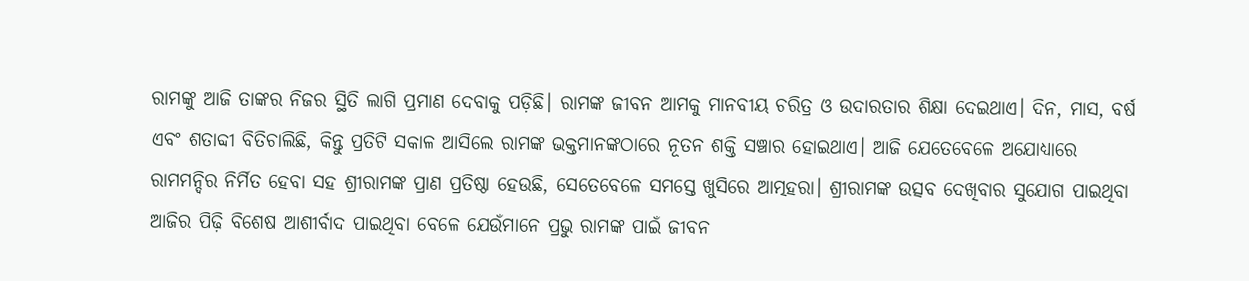ରାମଙ୍କୁ ଆଜି ତାଙ୍କର ନିଜର ସ୍ଥିତି ଲାଗି ପ୍ରମାଣ ଦେବାକୁ ପଡ଼ିଛି। ରାମଙ୍କ ଜୀବନ ଆମକୁ ମାନବୀୟ ଚରିତ୍ର ଓ ଉଦାରତାର ଶିକ୍ଷା ଦେଇଥାଏ। ଦିନ, ମାସ, ବର୍ଷ ଏବଂ ଶତାବ୍ଦୀ ବିତିଚାଲିଛି, କିନ୍ତୁ ପ୍ରତିଟି ସକାଳ ଆସିଲେ ରାମଙ୍କ ଭକ୍ତମାନଙ୍କଠାରେ ନୂତନ ଶକ୍ତି ସଞ୍ଚାର ହୋଇଥାଏ। ଆଜି ଯେତେବେଳେ ଅଯୋଧ୍ୟାରେ ରାମମନ୍ଦିର ନିର୍ମିତ ହେବା ସହ ଶ୍ରୀରାମଙ୍କ ପ୍ରାଣ ପ୍ରତିଷ୍ଠା ହେଉଛି, ସେତେବେଳେ ସମସ୍ତେ ଖୁସିରେ ଆତ୍ମହରା। ଶ୍ରୀରାମଙ୍କ ଉତ୍ସବ ଦେଖିବାର ସୁଯୋଗ ପାଇଥିବା ଆଜିର ପିଢ଼ି ବିଶେଷ ଆଶୀର୍ବାଦ ପାଇଥିବା ବେଳେ ଯେଉଁମାନେ ପ୍ରଭୁ ରାମଙ୍କ ପାଇଁ ଜୀବନ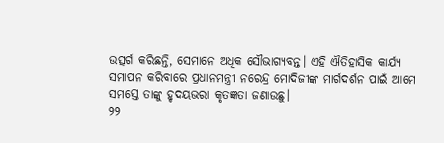ଉତ୍ସର୍ଗ କରିଛନ୍ତି, ସେମାନେ ଅଧିକ ସୌଭାଗ୍ୟବନ୍ତ। ଏହି ଐତିହାସିକ କାର୍ଯ୍ୟ ସମାପନ କରିବାରେ ପ୍ରଧାନମନ୍ତ୍ରୀ ନରେନ୍ଦ୍ର ମୋଦିଜୀଙ୍କ ମାର୍ଗଦର୍ଶନ ପାଇଁ ଆମେ ସମସ୍ତେ ତାଙ୍କୁ ହୃଦୟଭରା କୃତଜ୍ଞତା ଜଣାଉଛୁ।
୨୨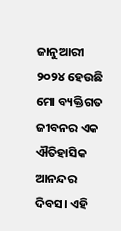ଜାନୁଆରୀ ୨୦୨୪ ହେଉଛି ମୋ ବ୍ୟକ୍ତିଗତ ଜୀବନର ଏକ ଐତିହାସିକ ଆନନ୍ଦର ଦିବସ। ଏହି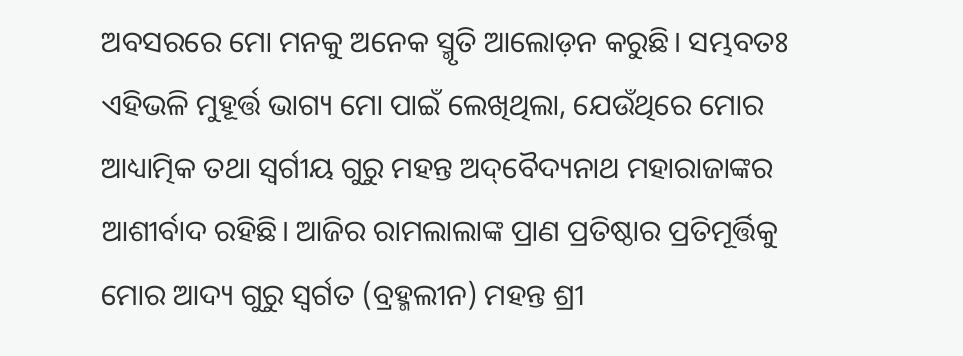ଅବସରରେ ମୋ ମନକୁ ଅନେକ ସ୍ମୃତି ଆଲୋଡ଼ନ କରୁଛି। ସମ୍ଭବତଃ ଏହିଭଳି ମୁହୂର୍ତ୍ତ ଭାଗ୍ୟ ମୋ ପାଇଁ ଲେଖିଥିଲା, ଯେଉଁଥିରେ ମୋର ଆଧ୍ୟାତ୍ମିକ ତଥା ସ୍ବର୍ଗୀୟ ଗୁରୁ ମହନ୍ତ ଅଦ୍‌ବୈଦ୍ୟନାଥ ମହାରାଜାଙ୍କର ଆଶୀର୍ବାଦ ରହିଛି। ଆଜିର ରାମଲାଲାଙ୍କ ପ୍ରାଣ ପ୍ରତିଷ୍ଠାର ପ୍ରତିମୂର୍ତ୍ତିକୁ ମୋର ଆଦ୍ୟ ଗୁରୁ ସ୍ବର୍ଗତ (ବ୍ରହ୍ମଲୀନ) ମହନ୍ତ ଶ୍ରୀ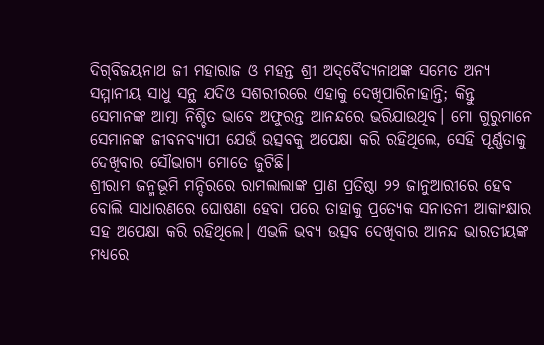ଦିଗ୍‌ବିଜୟନାଥ ଜୀ ମହାରାଜ ଓ ମହନ୍ତ ଶ୍ରୀ ଅଦ୍‌ବୈଦ୍ୟନାଥଙ୍କ ସମେତ ଅନ୍ୟ ସମ୍ମାନୀୟ ସାଧୁ ସନ୍ଥ ଯଦିଓ ସଶରୀରରେ ଏହାକୁ ଦେଖିପାରିନାହାନ୍ତି; କିନ୍ତୁ ସେମାନଙ୍କ ଆତ୍ମା ନିଶ୍ଚିତ ଭାବେ ଅଫୁରନ୍ତ ଆନନ୍ଦରେ ଭରିଯାଉଥିବ। ମୋ ଗୁରୁମାନେ ସେମାନଙ୍କ ଜୀବନବ୍ୟାପୀ ଯେଉଁ ଉତ୍ସବକୁ ଅପେକ୍ଷା କରି ରହିଥିଲେ, ସେହି ପୂର୍ଣ୍ଣତାକୁ ଦେଖିବାର ସୌଭାଗ୍ୟ ମୋତେ ଜୁଟିଛି।
ଶ୍ରୀରାମ ଜନ୍ମଭୂମି ମନ୍ଦିରରେ ରାମଲାଲାଙ୍କ ପ୍ରାଣ ପ୍ରତିଷ୍ଠା ୨୨ ଜାନୁଆରୀରେ ହେବ ବୋଲି ସାଧାରଣରେ ଘୋଷଣା ହେବା ପରେ ତାହାକୁ ପ୍ରତ୍ୟେକ ସନାତନୀ ଆକାଂକ୍ଷାର ସହ ଅପେକ୍ଷା କରି ରହିଥିଲେ। ଏଭଳି ଭବ୍ୟ ଉତ୍ସବ ଦେଖିବାର ଆନନ୍ଦ ଭାରତୀୟଙ୍କ ମଧ୍ୟରେ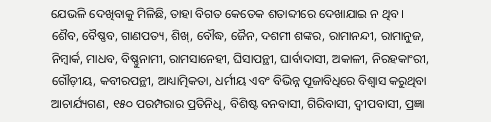ଯେଭଳି ଦେଖିବାକୁ ମିଳିଛି, ତାହା ବିଗତ କେତେକ ଶତାବ୍ଦୀରେ ଦେଖାଯାଇ ନ ଥିବ।
ଶୈବ, ବୈଷ୍ଣବ, ଗାଣପତ୍ୟ, ଶିଖ୍‌, ବୌଦ୍ଧ, ଜୈନ, ଦଶମୀ ଶଙ୍କର, ରାମାନନ୍ଦୀ, ରାମାନୁଜ, ନିମ୍ବାର୍କ, ମାଧବ, ବିଷ୍ଣୁନାମୀ, ରାମସାନେହୀ, ଘିସାପନ୍ଥୀ, ଘାର୍ବାଦାସୀ, ଅକାଳୀ, ନିରହକାଂରୀ, ଗୌଡ଼ୀୟ, କବୀରପନ୍ଥୀ, ଆଧ୍ୟାତ୍ମିକତା, ଧର୍ମୀୟ ଏବଂ ବିଭିନ୍ନ ପୂଜାବିଧିରେ ବିଶ୍ୱାସ କରୁଥିବା ଆଚାର୍ଯ୍ୟଗଣ, ୧୫୦ ପରମ୍ପରାର ପ୍ରତିନିଧି, ବିଶିଷ୍ଟ ବନବାସୀ, ଗିରିବାସୀ, ଦ୍ୱୀପବାସୀ, ପ୍ରଜ୍ଞା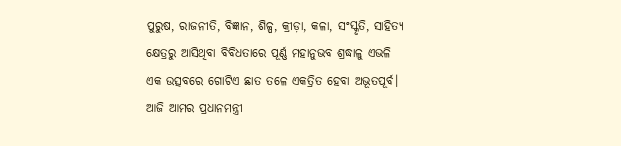ପୁରୁଷ, ରାଜନୀତି, ବିଜ୍ଞାନ, ଶିଳ୍ପ, କ୍ରୀଡ଼ା, କଳା, ସଂସ୍କୃତି, ସାହିତ୍ୟ କ୍ଷେତ୍ରରୁ ଆସିଥିବା ବିବିଧତାରେ ପୂର୍ଣ୍ଣ ମହାନୁଭବ ଶ୍ରଦ୍ଧାଳୁ ଏଭଳି ଏକ ଉତ୍ସବରେ ଗୋଟିଏ ଛାତ ତଳେ ଏକତ୍ରିତ ହେବା ଅଭୂତପୂର୍ବ। ଆଜି ଆମର ପ୍ରଧାନମନ୍ତ୍ରୀ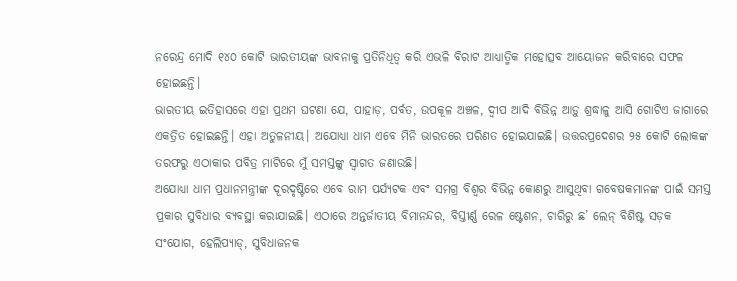ନରେନ୍ଦ୍ର ମୋଦି ୧୪୦ କୋଟି ଭାରତୀୟଙ୍କ ଭାବନାକୁ ପ୍ରତିନିଧିତ୍ୱ କରି ଏଭଳି ବିରାଟ ଆଧ୍ୟାତ୍ମିକ ମହୋତ୍ସବ ଆୟୋଜନ କରିବାରେ ସଫଳ ହୋଇଛନ୍ତି।
ଭାରତୀୟ ଇତିହାସରେ ଏହା ପ୍ରଥମ ଘଟଣା ଯେ, ପାହାଡ଼, ପର୍ବତ, ଉପକୂଳ ଅଞ୍ଚଳ, ଦ୍ୱୀପ ଆଦି ବିଭିନ୍ନ ଆଡ଼ୁ ଶ୍ରଦ୍ଧାଳୁ ଆସି ଗୋଟିଏ ଜାଗାରେ ଏକତ୍ରିତ ହୋଇଛନ୍ତି। ଏହା ଅତୁଳନୀୟ। ଅଯୋଧ୍ୟା ଧାମ ଏବେ ମିନି ଭାରତରେ ପରିଣତ ହୋଇଯାଇଛି। ଉତ୍ତରପ୍ରଦେଶର ୨୫ କୋଟି ଲୋକଙ୍କ ତରଫରୁ ଏଠାକାର ପବିତ୍ର ମାଟିରେ ମୁଁ ସମସ୍ତଙ୍କୁ ସ୍ବାଗତ ଜଣାଉଛି।
ଅଯୋଧ୍ୟା ଧାମ ପ୍ରଧାନମନ୍ତ୍ରୀଙ୍କ ଦୂରଦୃଷ୍ଟିରେ ଏବେ ରାମ ପର୍ଯ୍ୟଟକ ଏବଂ ସମଗ୍ର ବିଶ୍ୱର ବିଭିନ୍ନ କୋଣରୁ ଆସୁଥିବା ଗବେଷକମାନଙ୍କ ପାଇଁ ସମସ୍ତ ପ୍ରକାର ସୁବିଧାର ବ୍ୟବସ୍ଥା କରାଯାଇଛି। ଏଠାରେ ଅନ୍ତର୍ଜାତୀୟ ବିମାନନ୍ଦର, ବିସ୍ତୀର୍ଣ୍ଣ ରେଳ ଷ୍ଟେଶନ, ଚାରିରୁ ଛ’ ଲେନ୍‌ ବିଶିଷ୍ଟ ସଡ଼କ ସଂଯୋଗ, ହେଲିପ୍ୟାଡ୍‌, ସୁବିଧାଜନକ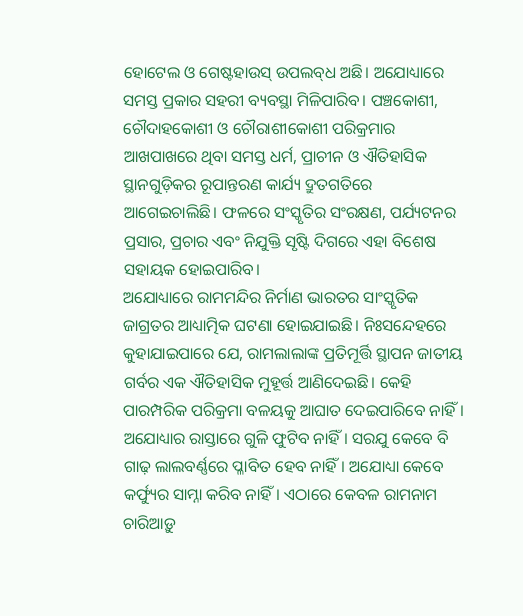ହୋଟେଲ ଓ ଗେଷ୍ଟହାଉସ୍‌ ଉପଲବ୍‌ଧ ଅଛି। ଅଯୋଧ୍ୟାରେ ସମସ୍ତ ପ୍ରକାର ସହରୀ ବ୍ୟବସ୍ଥା ମିଳିପାରିବ। ପଞ୍ଚକୋଶୀ, ଚୌଦାହକୋଶୀ ଓ ଚୌରାଶୀକୋଶୀ ପରିକ୍ରମାର ଆଖପାଖରେ ଥିବା ସମସ୍ତ ଧର୍ମ, ପ୍ରାଚୀନ ଓ ଐତିହାସିକ ସ୍ଥାନଗୁଡ଼ିକର ରୂପାନ୍ତରଣ କାର୍ଯ୍ୟ ଦ୍ରୁତଗତିରେ ଆଗେଇଚାଲିଛି। ଫଳରେ ସଂସ୍କୃତିର ସଂରକ୍ଷଣ, ପର୍ଯ୍ୟଟନର ପ୍ରସାର, ପ୍ରଚାର ଏବଂ ନିଯୁକ୍ତି ସୃଷ୍ଟି ଦିଗରେ ଏହା ବିଶେଷ ସହାୟକ ହୋଇପାରିବ।
ଅଯୋଧ୍ୟାରେ ରାମମନ୍ଦିର ନିର୍ମାଣ ଭାରତର ସାଂସ୍କୃତିକ ଜାଗ୍ରତର ଆଧ୍ୟାତ୍ମିକ ଘଟଣା ହୋଇଯାଇଛି। ନିଃସନ୍ଦେହରେ କୁହାଯାଇପାରେ ଯେ, ରାମଲାଲାଙ୍କ ପ୍ରତିମୂର୍ତ୍ତି ସ୍ଥାପନ ଜାତୀୟ ଗର୍ବର ଏକ ଐତିହାସିକ ମୁହୂର୍ତ୍ତ ଆଣିଦେଇଛି। କେହି ପାରମ୍ପରିକ ପରିକ୍ରମା ବଳୟକୁ ଆଘାତ ଦେଇପାରିବେ ନାହିଁ। ଅଯୋଧ୍ୟାର ରାସ୍ତାରେ ଗୁଳି ଫୁଟିବ ନାହିଁ। ସରଯୁ କେବେ ବି ଗାଢ଼ ଲାଲବର୍ଣ୍ଣରେ ପ୍ଳାବିତ ହେବ ନାହିଁ। ଅଯୋଧ୍ୟା କେବେ କର୍ଫ୍ୟୁର ସାମ୍ନା କରିବ ନାହିଁ। ଏଠାରେ କେବଳ ରାମନାମ ଚାରିଆଡ଼ୁ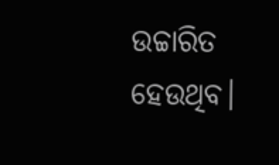ଉଚ୍ଚାରିତ ହେଉଥିବ।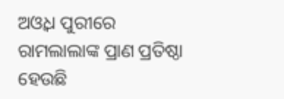ଅଓ୍ବଧ ପୁରୀରେ ରାମଲାଲାଙ୍କ ପ୍ରାଣ ପ୍ରତିଷ୍ଠା ହେଉଛି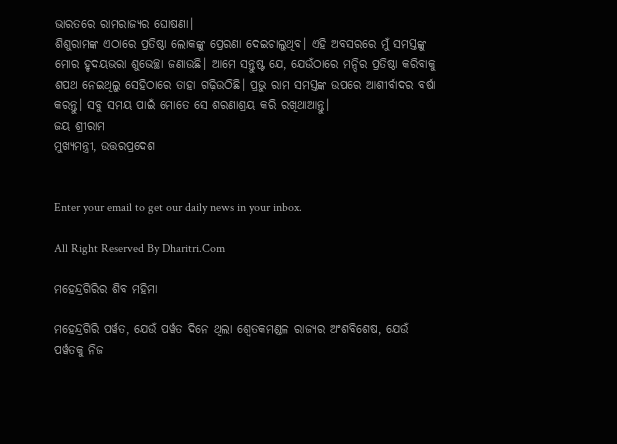ଭାରତରେ ରାମରାଜ୍ୟର ଘୋଷଣା।
ଶିଶୁରାମଙ୍କ ଏଠାରେ ପ୍ରତିଷ୍ଠା ଲୋକଙ୍କୁ ପ୍ରେରଣା ଦେଇଚାଲୁଥିବ। ଏହି ଅବସରରେ ମୁଁ ସମସ୍ତଙ୍କୁ ମୋର ହୃଦୟଭରା ଶୁଭେଚ୍ଛା ଜଣାଉଛି। ଆମେ ସନ୍ତୁଷ୍ଟ ଯେ, ଯେଉଁଠାରେ ମନ୍ଦିର ପ୍ରତିଷ୍ଠା କରିବାକୁ ଶପଥ ନେଇଥିଲୁ ସେହିଠାରେ ତାହା ଗଢ଼ିଉଠିଛି। ପ୍ରଭୁ ରାମ ସମସ୍ତଙ୍କ ଉପରେ ଆଶୀର୍ବାଦର ବର୍ଷା କରନ୍ତୁ। ସବୁ ସମୟ ପାଇଁ ମୋତେ ସେ ଶରଣାଶ୍ରୟ କରି ରଖିଥାଆନ୍ତୁ।
ଜୟ ଶ୍ରୀରାମ
ମୁଖ୍ୟମନ୍ତ୍ରୀ, ଉତ୍ତରପ୍ରଦେଶ


Enter your email to get our daily news in your inbox.

All Right Reserved By Dharitri.Com

ମହେନ୍ଦ୍ରଗିରିର ଶିବ ମହିମା

ମହେନ୍ଦ୍ରଗିରି ପର୍ୱତ, ଯେଉଁ ପର୍ୱତ ଦିନେ ଥିଲା ଶ୍ୱେତକମଣ୍ଡଳ ରାଜ୍ୟର ଅଂଶବିଶେଷ, ଯେଉଁ ପର୍ୱତକୁ ନିଜ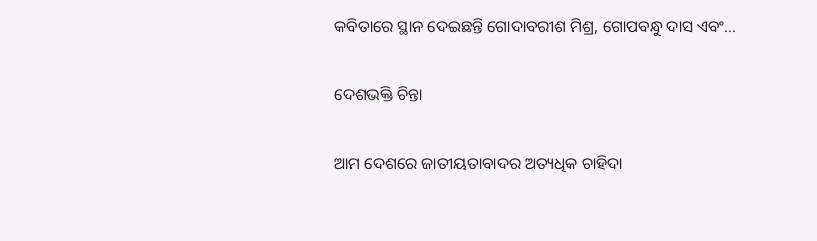କବିତାରେ ସ୍ଥାନ ଦେଇଛନ୍ତି ଗୋଦାବରୀଶ ମିଶ୍ର, ଗୋପବନ୍ଧୁ ଦାସ ଏବଂ…

ଦେଶଭକ୍ତି ଚିନ୍ତା

ଆମ ଦେଶରେ ଜାତୀୟତାବାଦର ଅତ୍ୟଧିକ ଚାହିଦା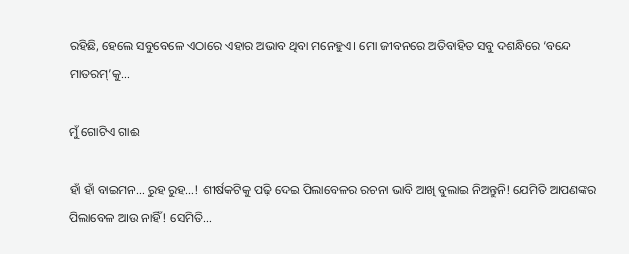ରହିଛି, ହେଲେ ସବୁବେଳେ ଏଠାରେ ଏହାର ଅଭାବ ଥିବା ମନେହୁଏ। ମୋ ଜୀବନରେ ଅତିବାହିତ ସବୁ ଦଶନ୍ଧିରେ ‘ବନ୍ଦେ ମାତରମ୍‌’କୁ…

ମୁଁ ଗୋଟିଏ ଗାଈ

ହାଁ ହାଁ ବାଇମନ… ରୁହ ରୁହ…! ଶୀର୍ଷକଟିକୁ ପଢ଼ି ଦେଇ ପିଲାବେଳର ରଚନା ଭାବି ଆଖି ବୁଲାଇ ନିଅନ୍ତୁନି! ଯେମିତି ଆପଣଙ୍କର ପିଲାବେଳ ଆଉ ନାହିଁ! ସେମିତି…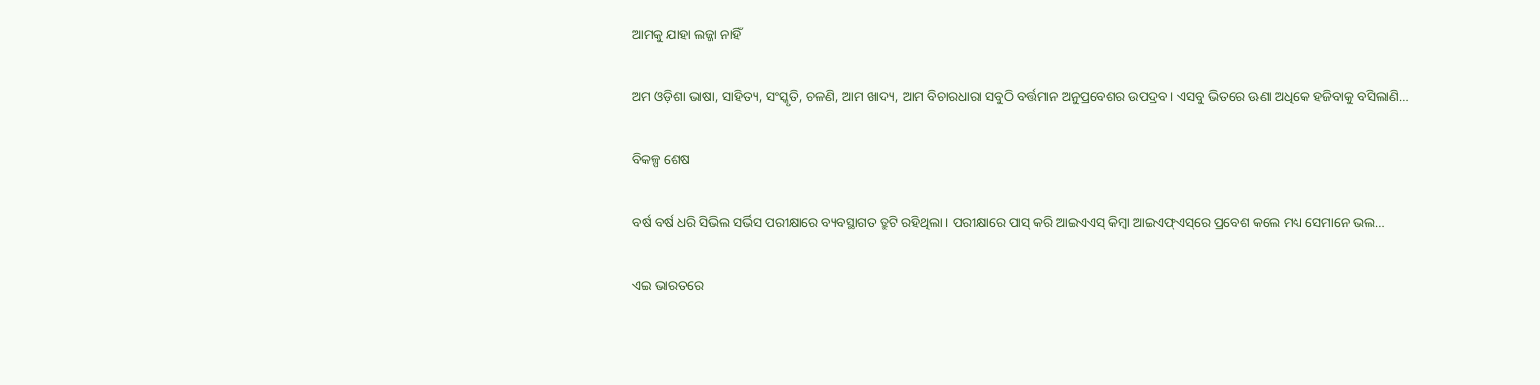ଆମକୁ ଯାହା ଲଜ୍ଜା ନାହିଁ

ଅମ ଓଡ଼ିଶା ଭାଷା, ସାହିତ୍ୟ, ସଂସ୍କୃତି, ଚଳଣି, ଆମ ଖାଦ୍ୟ, ଆମ ବିଚାରଧାରା ସବୁଠି ବର୍ତ୍ତମାନ ଅନୁପ୍ରବେଶର ଉପଦ୍ରବ। ଏସବୁ ଭିତରେ ଊଣା ଅଧିକେ ହଜିବାକୁ ବସିଲାଣି…

ବିକଳ୍ପ ଶେଷ

ବର୍ଷ ବର୍ଷ ଧରି ସିଭିଲ ସର୍ଭିସ ପରୀକ୍ଷାରେ ବ୍ୟବସ୍ଥାଗତ ତ୍ରୁଟି ରହିଥିଲା। ପରୀକ୍ଷାରେ ପାସ୍‌ କରି ଆଇଏଏସ୍‌ କିମ୍ବା ଆଇଏଫ୍‌ଏସ୍‌ରେ ପ୍ରବେଶ କଲେ ମଧ୍ୟ ସେମାନେ ଭଲ…

ଏଇ ଭାରତରେ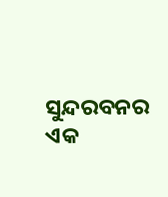ସୁନ୍ଦରବନର ଏକ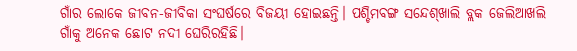ଗାଁର ଲୋକେ ଜୀବନ-ଜୀବିକା ସଂଘର୍ଷରେ ବିଜୟୀ ହୋଇଛନ୍ତି। ପଶ୍ଚିମବଙ୍ଗ ସନ୍ଦେଶ୍‌ଖାଲି ବ୍ଲକ ଜେଲିଆଖଲି ଗାଁକୁ ଅନେକ ଛୋଟ ନଦୀ ଘେରିରହିଛି।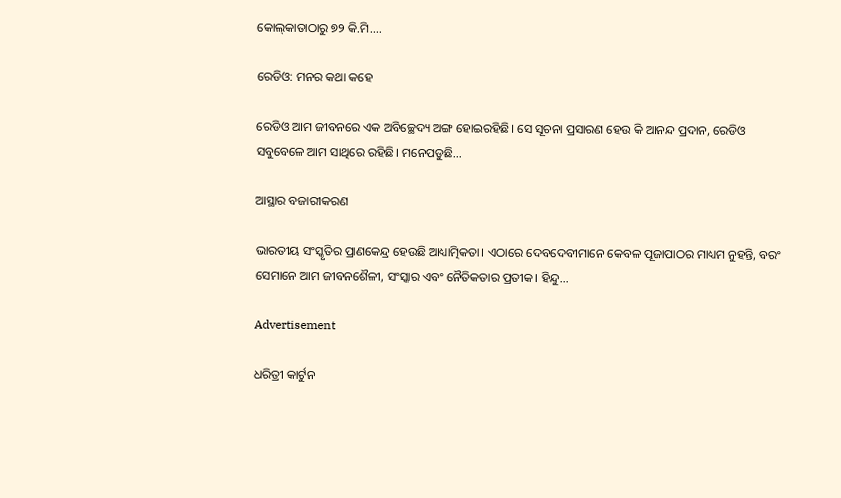କୋଲ୍‌କାତାଠାରୁ ୭୨ କି.ମି.…

ରେଡିଓ: ମନର କଥା କହେ

ରେଡିଓ ଆମ ଜୀବନରେ ଏକ ଅବିଚ୍ଛେଦ୍ୟ ଅଙ୍ଗ ହୋଇରହିଛି। ସେ ସୂଚନା ପ୍ରସାରଣ ହେଉ କି ଆନନ୍ଦ ପ୍ରଦାନ, ରେଡିଓ ସବୁବେଳେ ଆମ ସାଥିରେ ରହିଛି। ମନେପଡୁଛି…

ଆସ୍ଥାର ବଜାରୀକରଣ

ଭାରତୀୟ ସଂସ୍କୃତିର ପ୍ରାଣକେନ୍ଦ୍ର ହେଉଛି ଆଧ୍ୟାତ୍ମିକତା। ଏଠାରେ ଦେବଦେବୀମାନେ କେବଳ ପୂଜାପାଠର ମାଧ୍ୟମ ନୁହନ୍ତି, ବରଂ ସେମାନେ ଆମ ଜୀବନଶୈଳୀ, ସଂସ୍କାର ଏବଂ ନୈତିକତାର ପ୍ରତୀକ। ହିନ୍ଦୁ…

Advertisement

ଧରିତ୍ରୀ କାର୍ଟୁନ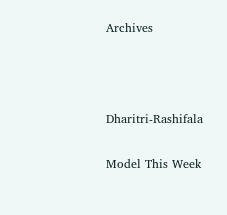Archives



Dharitri-Rashifala

Model This Week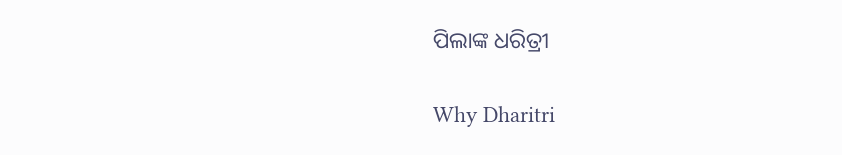ପିଲାଙ୍କ ଧରିତ୍ରୀ

Why Dharitri